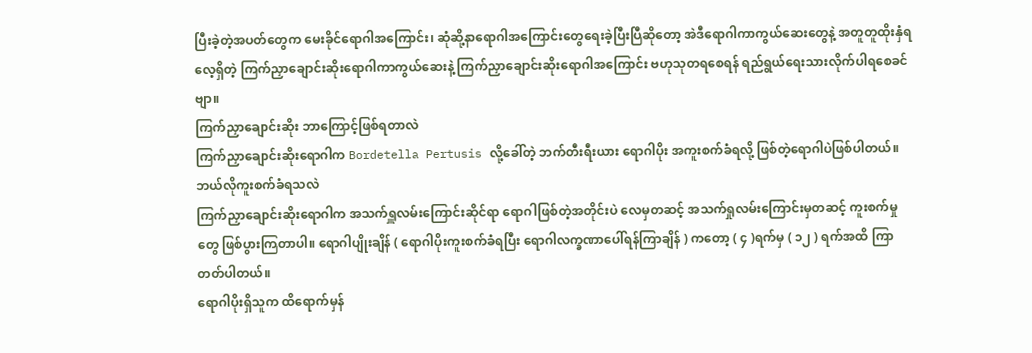ပြီးခဲ့တဲ့အပတ်တွေက မေးခိုင်ရောဂါအကြောင်း၊ ဆုံဆို့နာရောဂါအကြောင်းတွေရေးခဲ့ပြီးပြီဆိုတော့ အဲဒီရောဂါကာကွယ်ဆေးတွေနဲ့ အတူတူထိုးနှံရလေ့ရှိတဲ့ ကြက်ညှာချောင်းဆိုးရောဂါကာကွယ်ဆေးနဲ့ ကြက်ညှာချောင်းဆိုးရောဂါအကြောင်း ဗဟုသုတရစေရန် ရည်ရွယ်ရေးသားလိုက်ပါရစေခင်ဗျာ။
ကြက်ညှာချောင်းဆိုး ဘာကြောင့်ဖြစ်ရတာလဲ
ကြက်ညှာချောင်းဆိုးရောဂါက Bordetella Pertusis လို့ခေါ်တဲ့ ဘက်တီးရီးယား ရောဂါပိုး အကူးစက်ခံရလို့ ဖြစ်တဲ့ရောဂါပဲဖြစ်ပါတယ်။
ဘယ်လိုကူးစက်ခံရသလဲ
ကြက်ညှာချောင်းဆိုးရောဂါက အသက်ရှူလမ်းကြောင်းဆိုင်ရာ ရောဂါဖြစ်တဲ့အတိုင်းပဲ လေမှတဆင့် အသက်ရှုလမ်းကြောင်းမှတဆင့် ကူးစက်မှုတွေ ဖြစ်ပွားကြတာပါ။ ရောဂါပျိုးချိန် ( ရောဂါပိုးကူးစက်ခံရပြီး ရောဂါလက္ခဏာပေါ်ရန်ကြာချိန် ) ကတော့ ( ၄ )ရက်မှ ( ၁၂ ) ရက်အထိ ကြာတတ်ပါတယ်။
ရောဂါပိုးရှိသူက ထိရောက်မှန်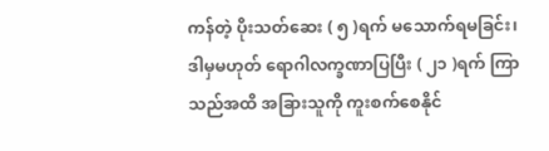ကန်တဲ့ ပိုးသတ်ဆေး ( ၅ )ရက် မသောက်ရမခြင်း၊ ဒါမှမဟုတ် ရောဂါလက္ခဏာပြပြီး ( ၂၁ )ရက် ကြာသည်အထိ အခြားသူကို ကူးစက်စေနိုင်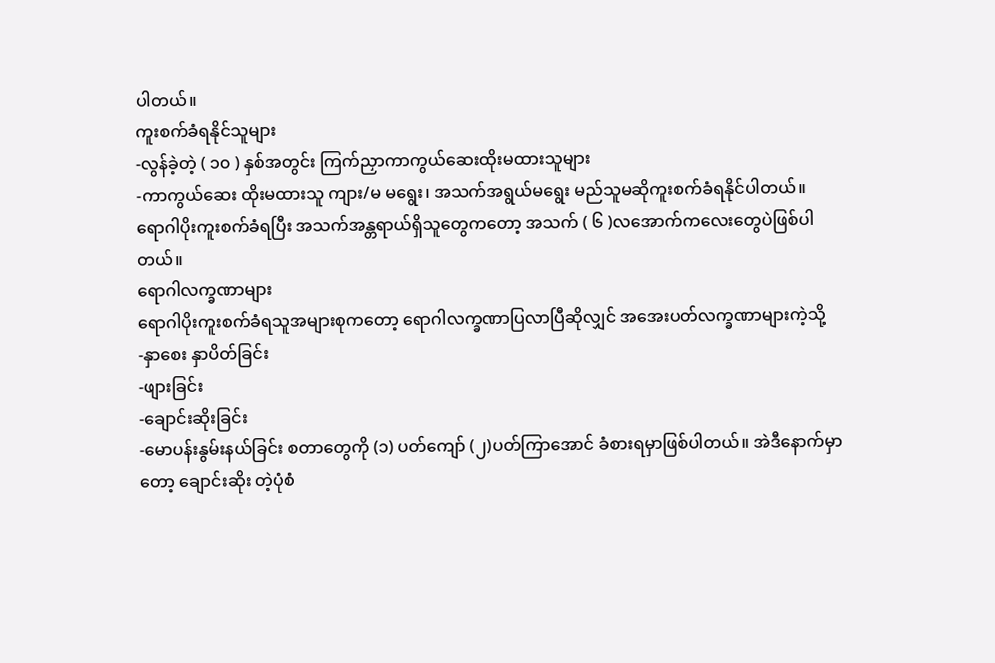ပါတယ်။
ကူးစက်ခံရနိုင်သူများ
-လွန်ခဲ့တဲ့ ( ၁၀ ) နှစ်အတွင်း ကြက်ညှာကာကွယ်ဆေးထိုးမထားသူများ
-ကာကွယ်ဆေး ထိုးမထားသူ ကျား/မ မရွေး၊ အသက်အရွယ်မရွေး မည်သူမဆိုကူးစက်ခံရနိုင်ပါတယ်။
ရောဂါပိုးကူးစက်ခံရပြီး အသက်အန္တရာယ်ရှိသူတွေကတော့ အသက် ( ၆ )လအောက်ကလေးတွေပဲဖြစ်ပါတယ်။
ရောဂါလက္ခဏာများ
ရောဂါပိုးကူးစက်ခံရသူအများစုကတော့ ရောဂါလက္ခဏာပြလာပြီဆိုလျှင် အအေးပတ်လက္ခဏာများကဲ့သို့
-နှာစေး နှာပိတ်ခြင်း
-ဖျားခြင်း
-ချောင်းဆိုးခြင်း
-မောပန်းနွမ်းနယ်ခြင်း စတာတွေကို (၁) ပတ်ကျော် (၂)ပတ်ကြာအောင် ခံစားရမှာဖြစ်ပါတယ်။ အဲဒီနောက်မှာတော့ ချောင်းဆိုး တဲ့ပုံစံ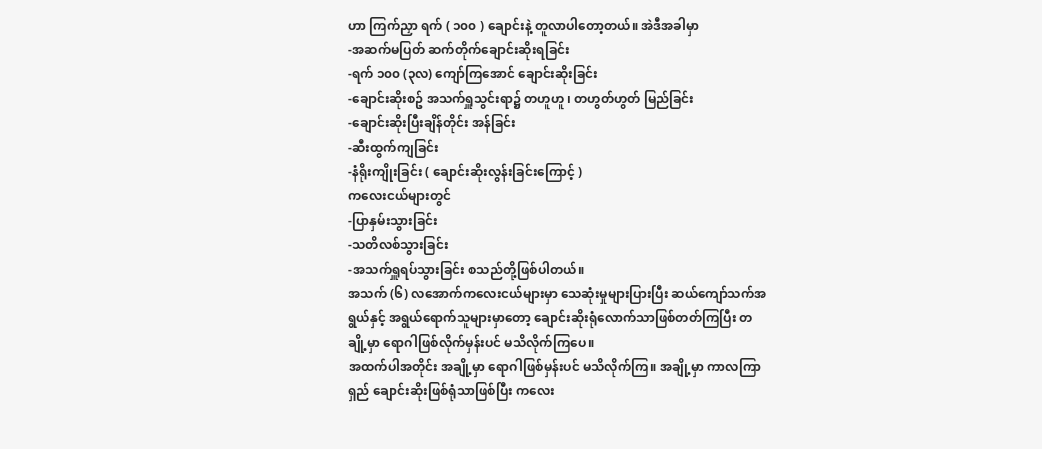ဟာ ကြက်ညှာ ရက် ( ၁၀၀ ) ချောင်းနဲ့ တူလာပါတော့တယ်။ အဲဒီအခါမှာ
-အဆက်မပြတ် ဆက်တိုက်ချောင်းဆိုးရခြင်း
-ရက် ၁၀၀ (၃လ) ကျော်ကြအောင် ချောင်းဆိုးခြင်း
-ချောင်းဆိုးစဥ် အသက်ရှူသွင်းရာ၌ တဟူဟူ ၊ တဟွတ်ဟွတ် မြည်ခြင်း
-ချောင်းဆိုးပြီးချိန်တိုင်း အန်ခြင်း
-ဆီးထွက်ကျခြင်း
-နံရိုးကျိုးခြင်း ( ချောင်းဆိုးလွန်းခြင်းကြောင့် )
ကလေးငယ်များတွင်
-ပြာနှမ်းသွားခြင်း
-သတိလစ်သွားခြင်း
-အသက်ရှူရပ်သွားခြင်း စသည်တို့ဖြစ်ပါတယ်။
အသက် (၆) လအောက်ကလေးငယ်များမှာ သေဆုံးမှုများပြားပြီး ဆယ်ကျော်သက်အရွယ်နှင့် အရွယ်ရောက်သူများမှာတော့ ချောင်းဆိုးရုံလောက်သာဖြစ်တတ်ကြပြီး တချို့မှာ ရောဂါဖြစ်လိုက်မှန်းပင် မသိလိုက်ကြပေ။
အထက်ပါအတိုင်း အချို့မှာ ရောဂါဖြစ်မှန်းပင် မသိလိုက်ကြ။ အချို့မှာ ကာလကြာရှည် ချောင်းဆိုးဖြစ်ရုံသာဖြစ်ပြီး ကလေး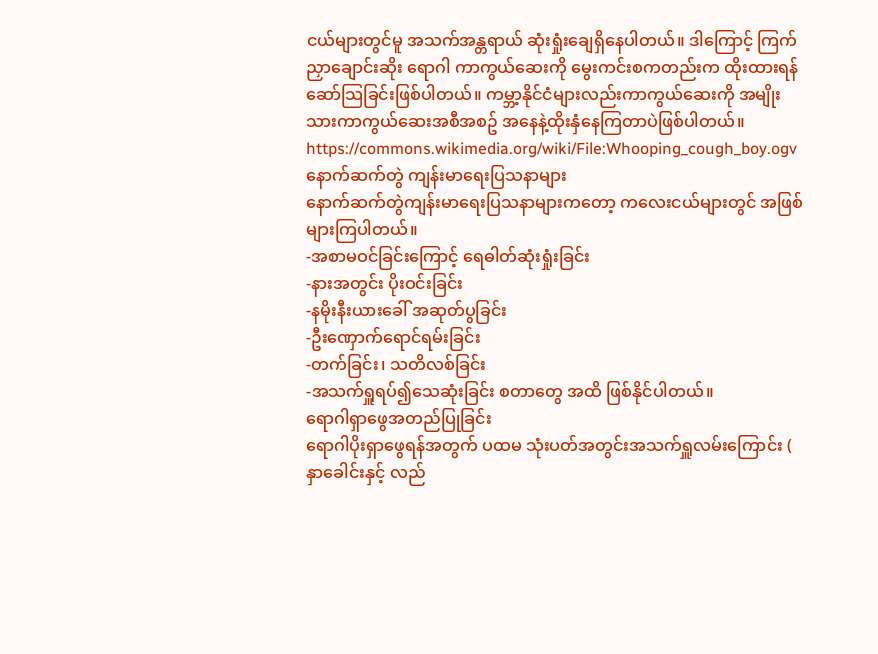ငယ်များတွင်မူ အသက်အန္တရာယ် ဆုံးရှုံးချေရှိနေပါတယ်။ ဒါကြောင့် ကြက်ညှာချောင်းဆိုး ရောဂါ ကာကွယ်ဆေးကို မွေးကင်းစကတည်းက ထိုးထားရန် ဆော်သြခြင်းဖြစ်ပါတယ်။ ကမ္ဘာ့နိုင်ငံများလည်းကာကွယ်ဆေးကို အမျိုးသားကာကွယ်ဆေးအစီအစဥ် အနေနဲ့ထိုးနှံနေကြတာပဲဖြစ်ပါတယ်။
https://commons.wikimedia.org/wiki/File:Whooping_cough_boy.ogv
နောက်ဆက်တွဲ ကျန်းမာရေးပြသနာများ
နောက်ဆက်တွဲကျန်းမာရေးပြသနာများကတော့ ကလေးငယ်များတွင် အဖြစ်များကြပါတယ်။
-အစာမဝင်ခြင်းကြောင့် ရေဓါတ်ဆုံးရှုံးခြင်း
-နားအတွင်း ပိုးဝင်းခြင်း
-နမိုးနီးယားခေါ် အဆုတ်ပွခြင်း
-ဦးဏှောက်ရောင်ရမ်းခြင်း
-တက်ခြင်း၊ သတိလစ်ခြင်း
-အသက်ရှူရပ်၍သေဆုံးခြင်း စတာတွေ အထိ ဖြစ်နိုင်ပါတယ်။
ရောဂါရှာဖွေအတည်ပြုခြင်း
ရောဂါပိုးရှာဖွေရန်အတွက် ပထမ သုံးပတ်အတွင်းအသက်ရှူလမ်းကြောင်း ( နှာခေါင်းနှင့် လည်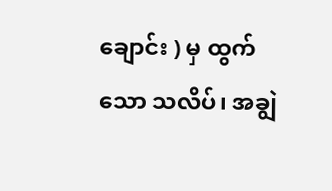ချောင်း ) မှ ထွက်သော သလိပ်၊ အချွဲ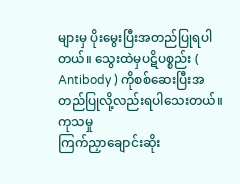များမှ ပိုးမွေးပြီးအတည်ပြုရပါတယ်။ သွေးထဲမှပဋိပစ္စည်း ( Antibody ) ကိုစစ်ဆေးပြီးအတည်ပြုလို့လည်းရပါသေးတယ်။
ကုသမှု
ကြက်ညှာချောင်းဆိုး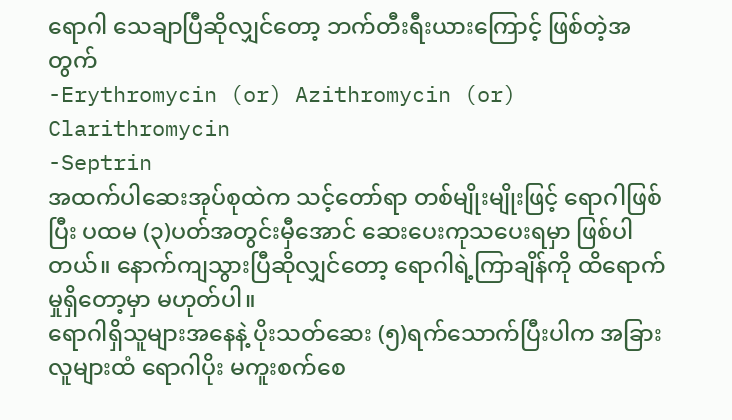ရောဂါ သေချာပြီဆိုလျှင်တော့ ဘက်တီးရီးယားကြောင့် ဖြစ်တဲ့အတွက်
-Erythromycin (or) Azithromycin (or) Clarithromycin
-Septrin
အထက်ပါဆေးအုပ်စုထဲက သင့်တော်ရာ တစ်မျိုးမျိုးဖြင့် ရောဂါဖြစ်ပြီး ပထမ (၃)ပတ်အတွင်းမှီအောင် ဆေးပေးကုသပေးရမှာ ဖြစ်ပါတယ်။ နောက်ကျသွားပြီဆိုလျှင်တော့ ရောဂါရဲ့ကြာချိန်ကို ထိရောက်မှုရှိတော့မှာ မဟုတ်ပါ။
ရောဂါရှိသူများအနေနဲ့ ပိုးသတ်ဆေး (၅)ရက်သောက်ပြီးပါက အခြားလူများထံ ရောဂါပိုး မကူးစက်စေ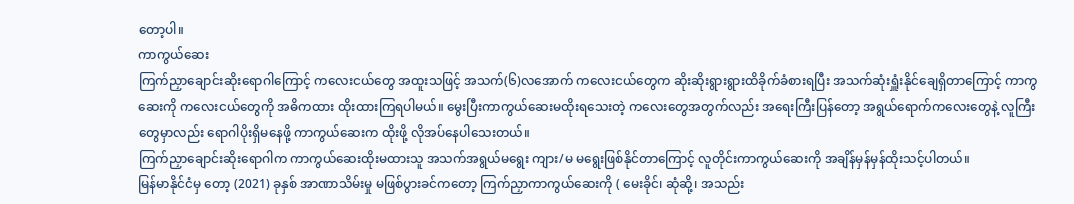တော့ပါ။
ကာကွယ်ဆေး
ကြက်ညှာချောင်းဆိုးရောဂါကြောင့် ကလေးငယ်တွေ အထူးသဖြင့် အသက်(၆)လအောက် ကလေးငယ်တွေက ဆိုးဆိုးရွားရွားထိခိုက်ခံစားရပြီး အသက်ဆုံးရှူံးနိုင်ချေရှိတာကြောင့် ကာကွဆေးကို ကလေးငယ်တွေကို အဓိကထား ထိုးထားကြရပါမယ်။ မွေးပြီးကာကွယ်ဆေးမထိုးရသေးတဲ့ ကလေးတွေအတွက်လည်း အရေးကြီးပြန်တော့ အရွယ်ရောက်ကလေးတွေနဲ့ လူကြီးတွေမှာလည်း ရောဂါပိုးရှိမနေဖို့ ကာကွယ်ဆေးက ထိုးဖို့ လိုအပ်နေပါသေးတယ်။
ကြက်ညှာချောင်းဆိုးရောဂါက ကာကွယ်ဆေးထိုးမထားသူ အသက်အရွယ်မရွေး ကျား/မ မရွေးဖြစ်နိုင်တာကြောင့် လူတိုင်းကာကွယ်ဆေးကို အချိန်မှန်မှန်ထိုးသင့်ပါတယ်။
မြန်မာနိုင်ငံမှ တော့ (2021) ခုနှစ် အာဏာသိမ်းမှု မဖြစ်ပွားခင်ကတော့ ကြက်ညှာကာကွယ်ဆေးကို ( မေးခိုင်၊ ဆုံဆို့၊ အသည်း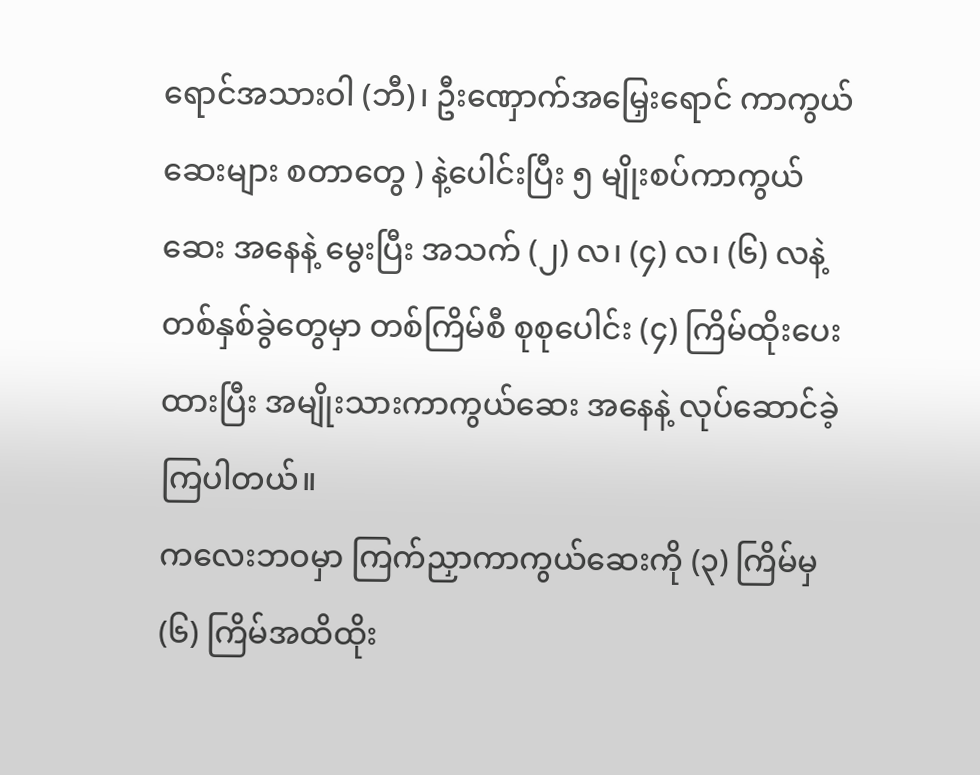ရောင်အသားဝါ (ဘီ)၊ ဦးဏှောက်အမြှေးရောင် ကာကွယ်ဆေးများ စတာတွေ ) နဲ့ပေါင်းပြီး ၅ မျိုးစပ်ကာကွယ်ဆေး အနေနဲ့ မွေးပြီး အသက် (၂) လ၊ (၄) လ၊ (၆) လနဲ့ တစ်နှစ်ခွဲတွေမှာ တစ်ကြိမ်စီ စုစုပေါင်း (၄) ကြိမ်ထိုးပေးထားပြီး အမျိုးသားကာကွယ်ဆေး အနေနဲ့ လုပ်ဆောင်ခဲ့ကြပါတယ်။
ကလေးဘဝမှာ ကြက်ညှာကာကွယ်ဆေးကို (၃) ကြိမ်မှ (၆) ကြိမ်အထိထိုး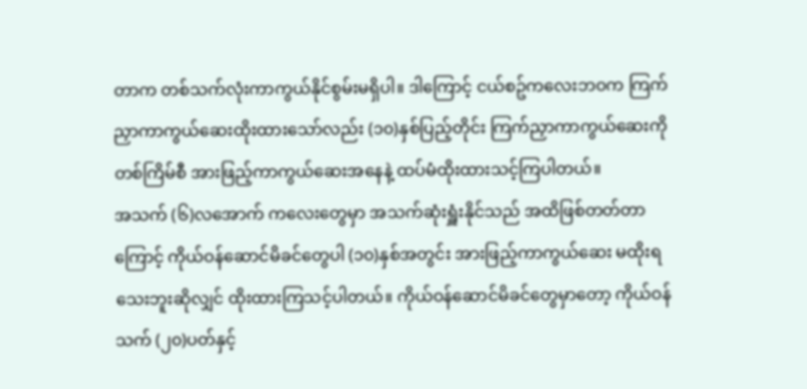တာက တစ်သက်လုံးကာကွယ်နိုင်စွမ်းမရှိပါ။ ဒါကြောင့် ငယ်စဥ်ကလေးဘဝက ကြက်ညှာကာကွယ်ဆေးထိုးထားသော်လည်း (၁၀)နှစ်ပြည့်တိုင်း ကြက်ညှာကာကွယ်ဆေးကိုတစ်ကြိမ်စီ အားဖြည့်ကာကွယ်ဆေးအနေနဲ့ ထပ်မံထိုးထားသင့်ကြပါတယ်။
အသက် (၆)လအောက် ကလေးတွေမှာ အသက်ဆုံးရှူံးနိုင်သည် အထိဖြစ်တတ်တာကြောင့် ကိုယ်ဝန်ဆောင်မိခင်တွေပါ (၁၀)နှစ်အတွင်း အားဖြည့်ကာကွယ်ဆေး မထိုးရသေးဘူးဆိုလျှင် ထိုးထားကြသင့်ပါတယ်။ ကိုယ်ဝန်ဆောင်မိခင်တွေမှာတော့ ကိုယ်ဝန်သက် (၂၀)ပတ်နှင့်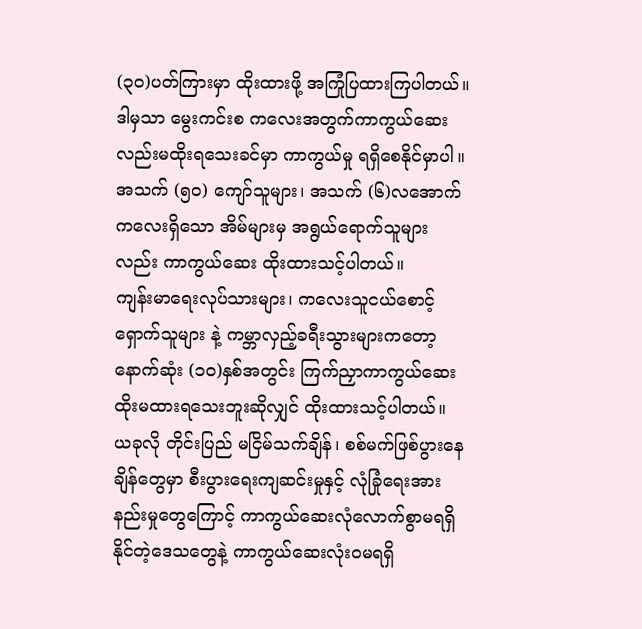(၃၀)ပတ်ကြားမှာ ထိုးထားဖို့ အကြုံပြထားကြပါတယ်။ ဒါမှသာ မွေးကင်းစ ကလေးအတွက်ကာကွယ်ဆေးလည်းမထိုးရသေးခင်မှာ ကာကွယ်မှု ရရှိစေနိုင်မှာပါ။
အသက် (၅၀) ကျော်သူများ၊ အသက် (၆)လအောက်ကလေးရှိသော အိမ်များမှ အရွယ်ရောက်သူများ လည်း ကာကွယ်ဆေး ထိုးထားသင့်ပါတယ်။
ကျန်းမာရေးလုပ်သားများ၊ ကလေးသူငယ်စောင့်ရှောက်သူများ နဲ့ ကမ္ဘာလှည့်ခရီးသွားများကတော့ နောက်ဆုံး (၁၀)နှစ်အတွင်း ကြက်ညှာကာကွယ်ဆေး ထိုးမထားရသေးဘူးဆိုလျှင် ထိုးထားသင့်ပါတယ်။
ယခုလို တိုင်းပြည် မငြိမ်သက်ချိန်၊ စစ်မက်ဖြစ်ပွားနေချိန်တွေမှာ စီးပွားရေးကျဆင်းမှုနှင့် လုံခြုံရေးအားနည်းမှုတွေကြောင့် ကာကွယ်ဆေးလုံလောက်စွာမရရှိနိုင်တဲ့ဒေသတွေနဲ့ ကာကွယ်ဆေးလုံးဝမရရှိ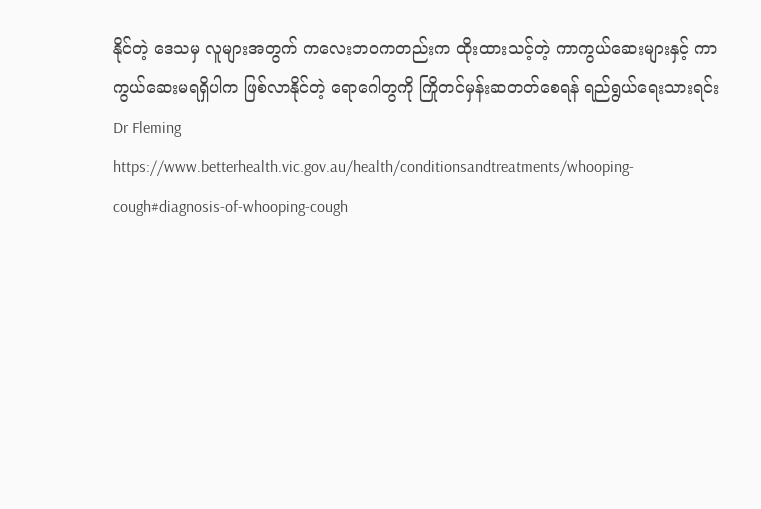နိုင်တဲ့ ဒေသမှ လူများအတွက် ကလေးဘဝကတည်းက ထိုးထားသင့်တဲ့ ကာကွယ်ဆေးများနှင့် ကာကွယ်ဆေးမရရှိပါက ဖြစ်လာနိုင်တဲ့ ရောဂေါတွကို ကြိုတင်မှန်းဆတတ်စေရန် ရည်ရွယ်ရေးသားရင်း
Dr Fleming
https://www.betterhealth.vic.gov.au/health/conditionsandtreatments/whooping-cough#diagnosis-of-whooping-cough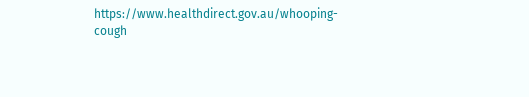https://www.healthdirect.gov.au/whooping-cough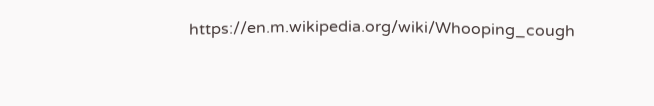https://en.m.wikipedia.org/wiki/Whooping_cough